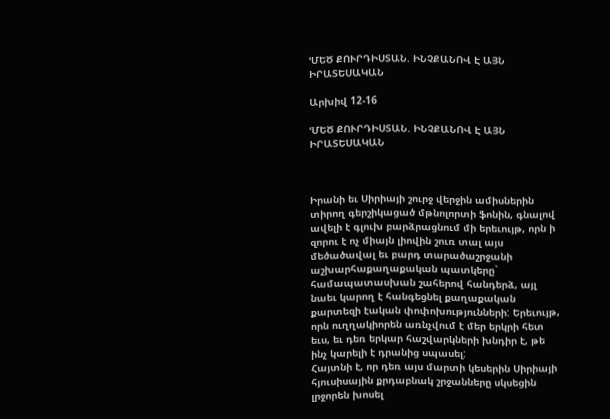ՙՄԵԾ ՔՈՒՐԴԻՍՏԱՆ. ԻՆՉՔԱՆՈՎ Է ԱՅՆ ԻՐԱՏԵՍԱԿԱՆ

Արխիվ 12-16

ՙՄԵԾ ՔՈՒՐԴԻՍՏԱՆ. ԻՆՉՔԱՆՈՎ Է ԱՅՆ ԻՐԱՏԵՍԱԿԱՆ



Իրանի եւ Սիրիայի շուրջ վերջին ամիսներին տիրող գերշիկացած մթնոլորտի ֆոնին, գնալով ավելի է գլուխ բարձրացնում մի երեւույթ, որն ի զորու է ոչ միայն լիովին շուռ տալ այս մեծածավալ եւ բարդ տարածաշրջանի աշխարհաքաղաքական պատկերը` համապատասխան շահերով հանդերձ, այլ նաեւ կարող է հանգեցնել քաղաքական քարտեզի էական փոփոխությունների: Երեւույթ, որն ուղղակիորեն առնչվում է մեր երկրի հետ եւս, եւ դեռ երկար հաշվարկների խնդիր է, թե ինչ կարելի է դրանից սպասել:
Հայտնի է, որ դեռ այս մարտի կեսերին Սիրիայի հյուսիսային քրդաբնակ շրջանները սկսեցին լրջորեն խոսել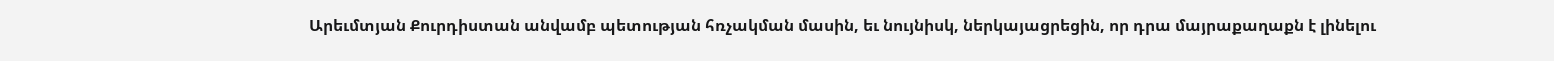Արեւմտյան Քուրդիստան անվամբ պետության հռչակման մասին, եւ նույնիսկ, ներկայացրեցին, որ դրա մայրաքաղաքն է լինելու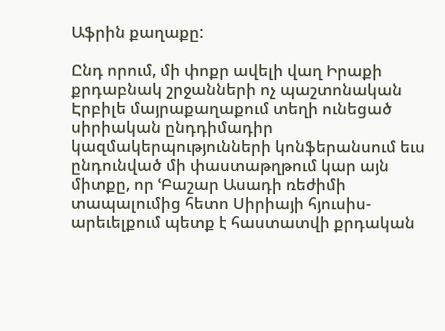Աֆրին քաղաքը:

Ընդ որում, մի փոքր ավելի վաղ Իրաքի քրդաբնակ շրջանների ոչ պաշտոնական Էրբիլե մայրաքաղաքում տեղի ունեցած սիրիական ընդդիմադիր կազմակերպությունների կոնֆերանսում եւս ընդունված մի փաստաթղթում կար այն միտքը, որ ՙԲաշար Ասադի ռեժիմի տապալումից հետո Սիրիայի հյուսիս-արեւելքում պետք է հաստատվի քրդական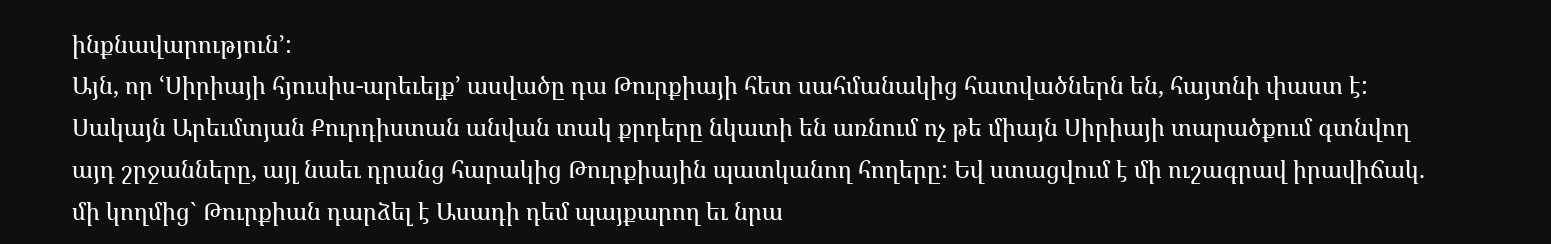ինքնավարություն՚:
Այն, որ ՙՍիրիայի հյուսիս-արեւելք՚ ասվածը դա Թուրքիայի հետ սահմանակից հատվածներն են, հայտնի փաստ է: Սակայն Արեւմտյան Քուրդիստան անվան տակ քրդերը նկատի են առնում ոչ թե միայն Սիրիայի տարածքում գտնվող այդ շրջանները, այլ նաեւ դրանց հարակից Թուրքիային պատկանող հողերը: Եվ ստացվում է մի ուշագրավ իրավիճակ. մի կողմից` Թուրքիան դարձել է Ասադի դեմ պայքարող եւ նրա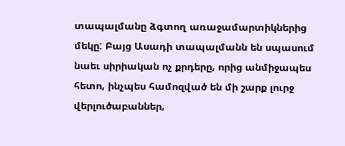տապալմանը ձգտող առաջամարտիկներից մեկը: Բայց Ասադի տապալմանն են սպասում նաեւ սիրիական ոչ քրդերը, որից անմիջապես հետո, ինչպես համոզված են մի շարք լուրջ վերլուծաբաններ,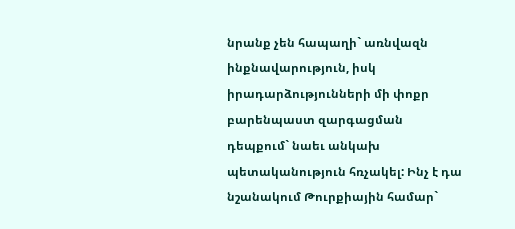նրանք չեն հապաղի` առնվազն ինքնավարություն, իսկ իրադարձությունների մի փոքր բարենպաստ զարգացման դեպքում` նաեւ անկախ պետականություն հռչակել: Ինչ է դա նշանակում Թուրքիային համար`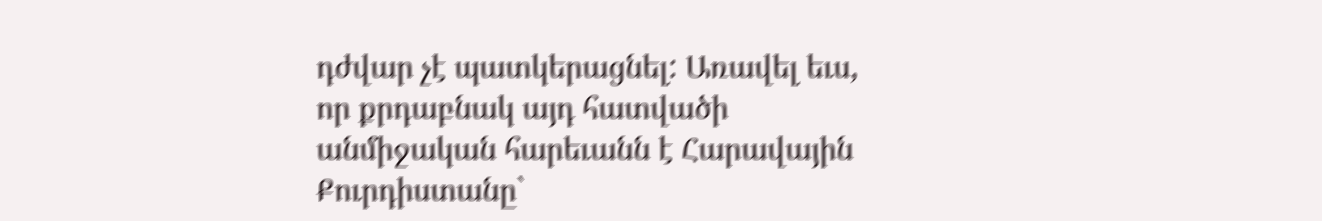դժվար չէ պատկերացնել: Առավել եւս, որ քրդաբնակ այդ հատվածի անմիջական հարեւանն է Հարավային Քուրդիստանը`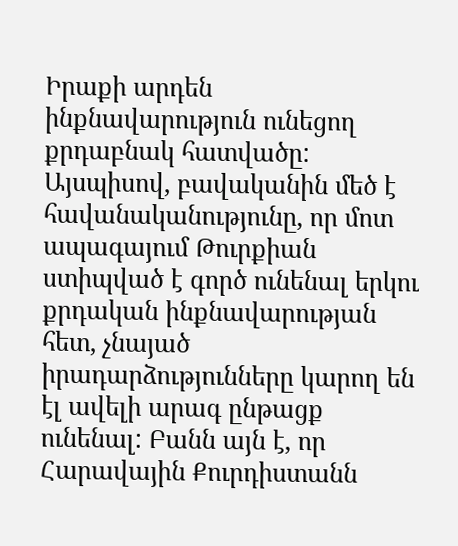Իրաքի արդեն ինքնավարություն ունեցող քրդաբնակ հատվածը: Այսպիսով, բավականին մեծ է հավանականությունը, որ մոտ ապագայում Թուրքիան ստիպված է գործ ունենալ երկու քրդական ինքնավարության հետ, չնայած  իրադարձությունները կարող են էլ ավելի արագ ընթացք ունենալ: Բանն այն է, որ Հարավային Քուրդիստանն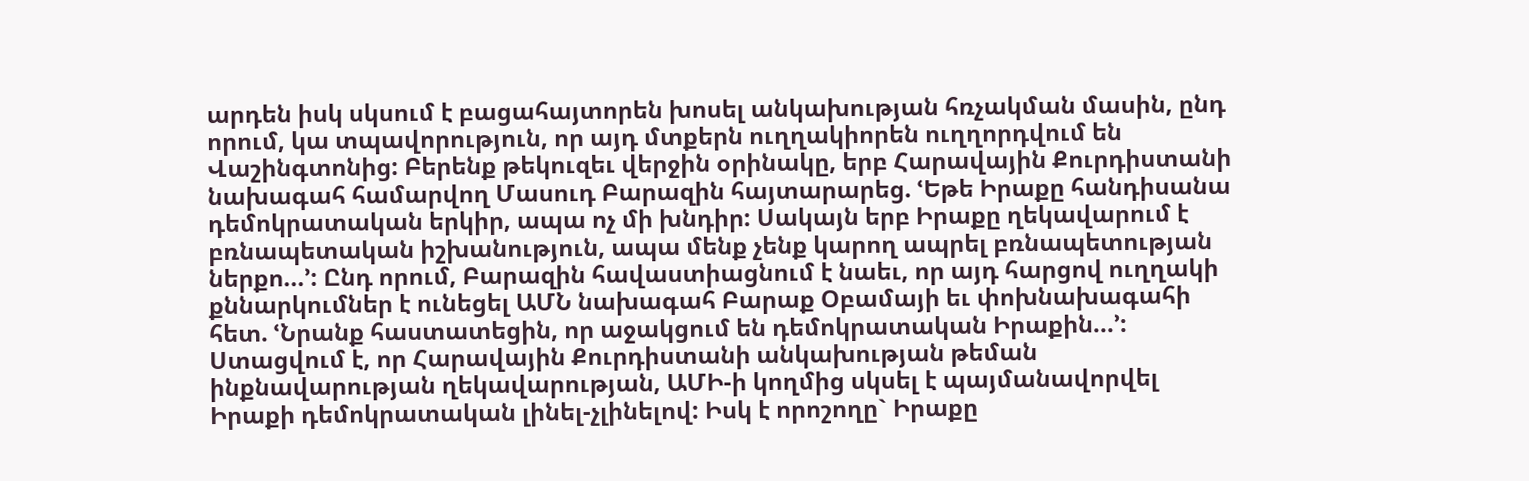արդեն իսկ սկսում է բացահայտորեն խոսել անկախության հռչակման մասին, ընդ որում, կա տպավորություն, որ այդ մտքերն ուղղակիորեն ուղղորդվում են Վաշինգտոնից: Բերենք թեկուզեւ վերջին օրինակը, երբ Հարավային Քուրդիստանի նախագահ համարվող Մասուդ Բարազին հայտարարեց. ՙԵթե Իրաքը հանդիսանա դեմոկրատական երկիր, ապա ոչ մի խնդիր: Սակայն երբ Իրաքը ղեկավարում է բռնապետական իշխանություն, ապա մենք չենք կարող ապրել բռնապետության ներքո...՚: Ընդ որում, Բարազին հավաստիացնում է նաեւ, որ այդ հարցով ուղղակի քննարկումներ է ունեցել ԱՄՆ նախագահ Բարաք Օբամայի եւ փոխնախագահի հետ. ՙՆրանք հաստատեցին, որ աջակցում են դեմոկրատական Իրաքին...՚: Ստացվում է, որ Հարավային Քուրդիստանի անկախության թեման ինքնավարության ղեկավարության, ԱՄԻ-ի կողմից սկսել է պայմանավորվել Իրաքի դեմոկրատական լինել-չլինելով: Իսկ է որոշողը` Իրաքը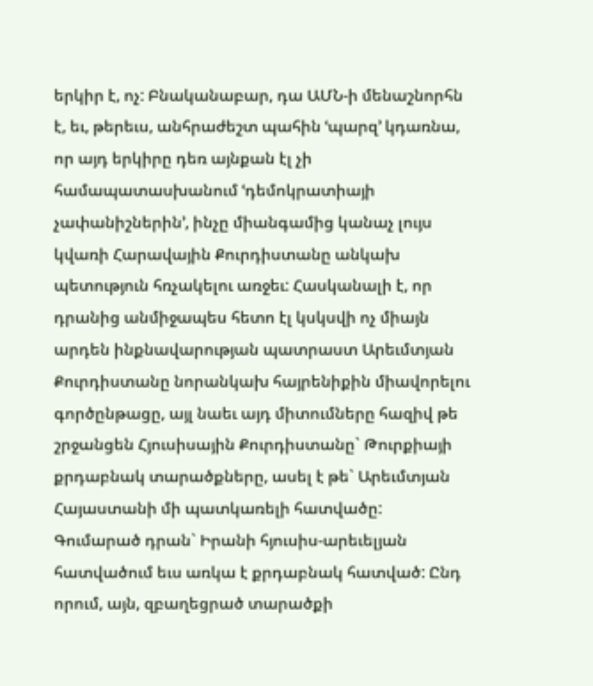երկիր է, ոչ: Բնականաբար, դա ԱՄՆ-ի մենաշնորհն է, եւ, թերեւս, անհրաժեշտ պահին ՙպարզ՚ կդառնա, որ այդ երկիրը դեռ այնքան էլ չի համապատասխանում ՙդեմոկրատիայի չափանիշներին՚, ինչը միանգամից կանաչ լույս կվառի Հարավային Քուրդիստանը անկախ պետություն հռչակելու առջեւ: Հասկանալի է, որ դրանից անմիջապես հետո էլ կսկսվի ոչ միայն արդեն ինքնավարության պատրաստ Արեւմտյան Քուրդիստանը նորանկախ հայրենիքին միավորելու գործընթացը, այլ նաեւ այդ միտումները հազիվ թե շրջանցեն Հյուսիսային Քուրդիստանը` Թուրքիայի քրդաբնակ տարածքները, ասել է թե` Արեւմտյան Հայաստանի մի պատկառելի հատվածը:
Գումարած դրան` Իրանի հյուսիս-արեւելյան հատվածում եւս առկա է քրդաբնակ հատված: Ընդ որում, այն, զբաղեցրած տարածքի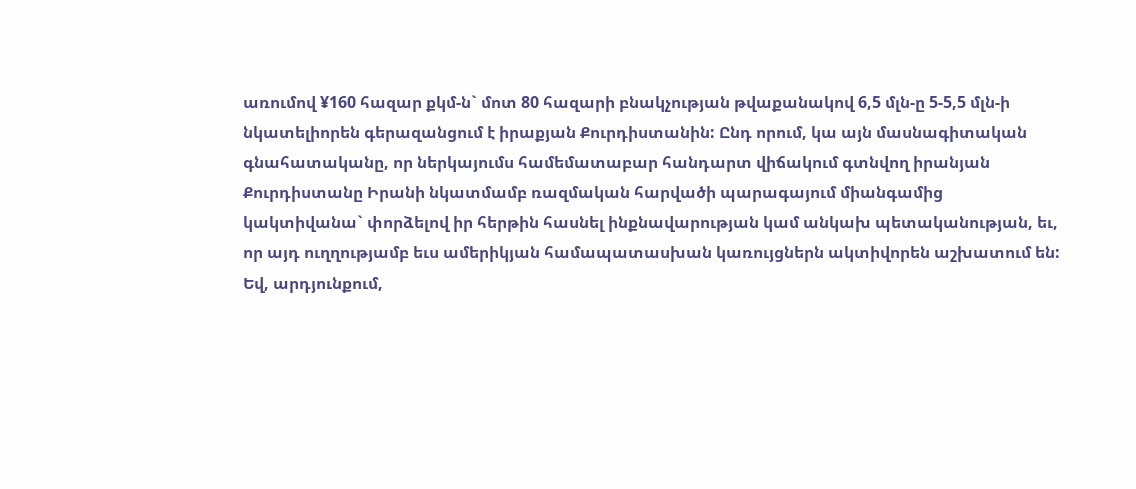առումով ¥160 հազար քկմ-ն` մոտ 80 հազարի բնակչության թվաքանակով 6,5 մլն-ը 5-5,5 մլն-ի նկատելիորեն գերազանցում է իրաքյան Քուրդիստանին: Ընդ որում, կա այն մասնագիտական գնահատականը, որ ներկայումս համեմատաբար հանդարտ վիճակում գտնվող իրանյան Քուրդիստանը Իրանի նկատմամբ ռազմական հարվածի պարագայում միանգամից կակտիվանա` փորձելով իր հերթին հասնել ինքնավարության կամ անկախ պետականության, եւ, որ այդ ուղղությամբ եւս ամերիկյան համապատասխան կառույցներն ակտիվորեն աշխատում են:
Եվ, արդյունքում,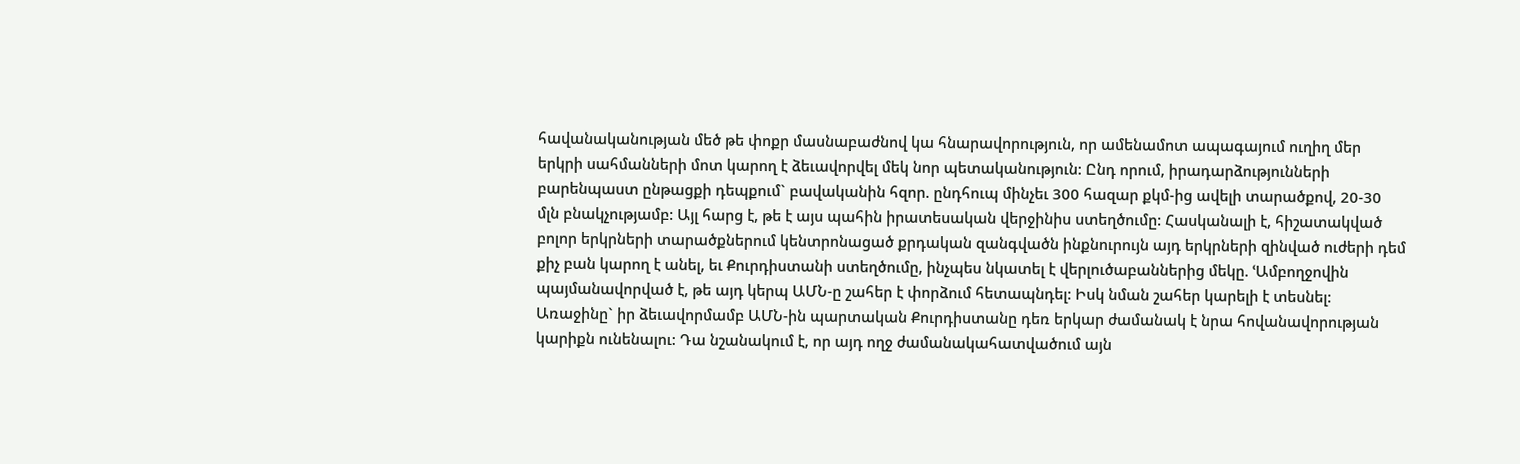հավանականության մեծ թե փոքր մասնաբաժնով կա հնարավորություն, որ ամենամոտ ապագայում ուղիղ մեր երկրի սահմանների մոտ կարող է ձեւավորվել մեկ նոր պետականություն: Ընդ որում, իրադարձությունների բարենպաստ ընթացքի դեպքում` բավականին հզոր. ընդհուպ մինչեւ 300 հազար քկմ-ից ավելի տարածքով, 20-30 մլն բնակչությամբ: Այլ հարց է, թե է այս պահին իրատեսական վերջինիս ստեղծումը: Հասկանալի է, հիշատակված բոլոր երկրների տարածքներում կենտրոնացած քրդական զանգվածն ինքնուրույն այդ երկրների զինված ուժերի դեմ քիչ բան կարող է անել, եւ Քուրդիստանի ստեղծումը, ինչպես նկատել է վերլուծաբաններից մեկը. ՙԱմբողջովին պայմանավորված է, թե այդ կերպ ԱՄՆ-ը շահեր է փորձում հետապնդել: Իսկ նման շահեր կարելի է տեսնել: Առաջինը` իր ձեւավորմամբ ԱՄՆ-ին պարտական Քուրդիստանը դեռ երկար ժամանակ է նրա հովանավորության կարիքն ունենալու: Դա նշանակում է, որ այդ ողջ ժամանակահատվածում այն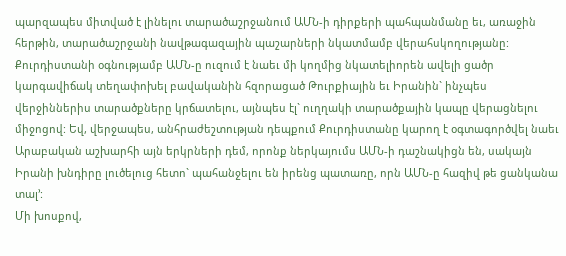պարզապես միտված է լինելու տարածաշրջանում ԱՄՆ-ի դիրքերի պահպանմանը եւ, առաջին հերթին, տարածաշրջանի նավթագազային պաշարների նկատմամբ վերահսկողությանը: Քուրդիստանի օգնությամբ ԱՄՆ-ը ուզում է նաեւ մի կողմից նկատելիորեն ավելի ցածր կարգավիճակ տեղափոխել բավականին հզորացած Թուրքիային եւ Իրանին` ինչպես վերջիններիս տարածքները կրճատելու, այնպես էլ` ուղղակի տարածքային կապը վերացնելու միջոցով: Եվ, վերջապես, անհրաժեշտության դեպքում Քուրդիստանը կարող է օգտագործվել նաեւ Արաբական աշխարհի այն երկրների դեմ, որոնք ներկայումս ԱՄՆ-ի դաշնակիցն են, սակայն Իրանի խնդիրը լուծելուց հետո` պահանջելու են իրենց պատառը, որն ԱՄՆ-ը հազիվ թե ցանկանա տալ՚:
Մի խոսքով,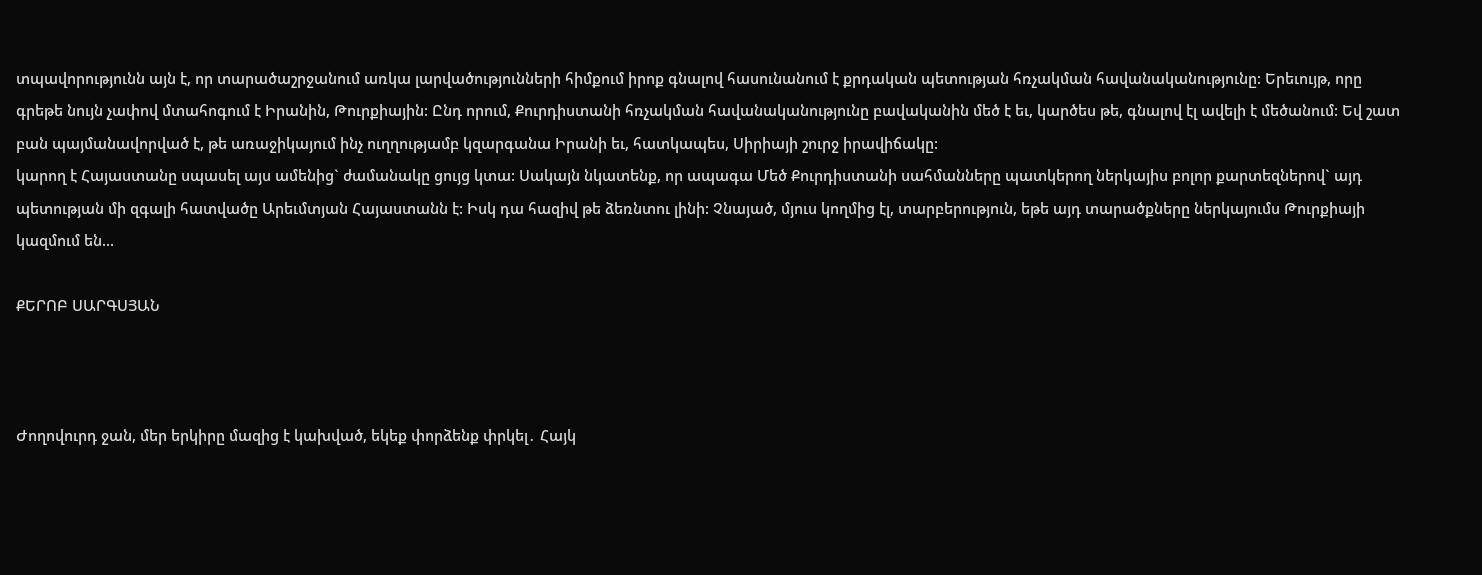տպավորությունն այն է, որ տարածաշրջանում առկա լարվածությունների հիմքում իրոք գնալով հասունանում է քրդական պետության հռչակման հավանականությունը: Երեւույթ, որը գրեթե նույն չափով մտահոգում է Իրանին, Թուրքիային: Ընդ որում, Քուրդիստանի հռչակման հավանականությունը բավականին մեծ է եւ, կարծես թե, գնալով էլ ավելի է մեծանում: Եվ շատ բան պայմանավորված է, թե առաջիկայում ինչ ուղղությամբ կզարգանա Իրանի եւ, հատկապես, Սիրիայի շուրջ իրավիճակը:
կարող է Հայաստանը սպասել այս ամենից` ժամանակը ցույց կտա: Սակայն նկատենք, որ ապագա Մեծ Քուրդիստանի սահմանները պատկերող ներկայիս բոլոր քարտեզներով` այդ պետության մի զգալի հատվածը Արեւմտյան Հայաստանն է: Իսկ դա հազիվ թե ձեռնտու լինի: Չնայած, մյուս կողմից էլ, տարբերություն, եթե այդ տարածքները ներկայումս Թուրքիայի կազմում են...

ՔԵՐՈԲ ՍԱՐԳՍՅԱՆ



Ժողովուրդ ջան, մեր երկիրը մազից է կախված, եկեք փորձենք փրկել․ Հայկ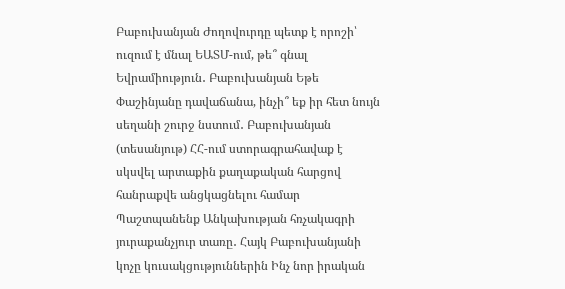Բաբուխանյան Ժողովուրդը պետք է որոշի՝ ուզում է մնալ ԵԱՏՄ-ում, թե՞ գնալ Եվրամիություն․ Բաբուխանյան Եթե Փաշինյանը դավաճանա, ինչի՞ եք իր հետ նույն սեղանի շուրջ նստում․ Բաբուխանյան (տեսանյութ) ՀՀ-ում ստորագրահավաք է սկսվել արտաքին քաղաքական հարցով հանրաքվե անցկացնելու համար Պաշտպանենք Անկախության հռչակագրի յուրաքանչյուր տառը․ Հայկ Բաբուխանյանի կոչը կուսակցություններին Ինչ նոր իրական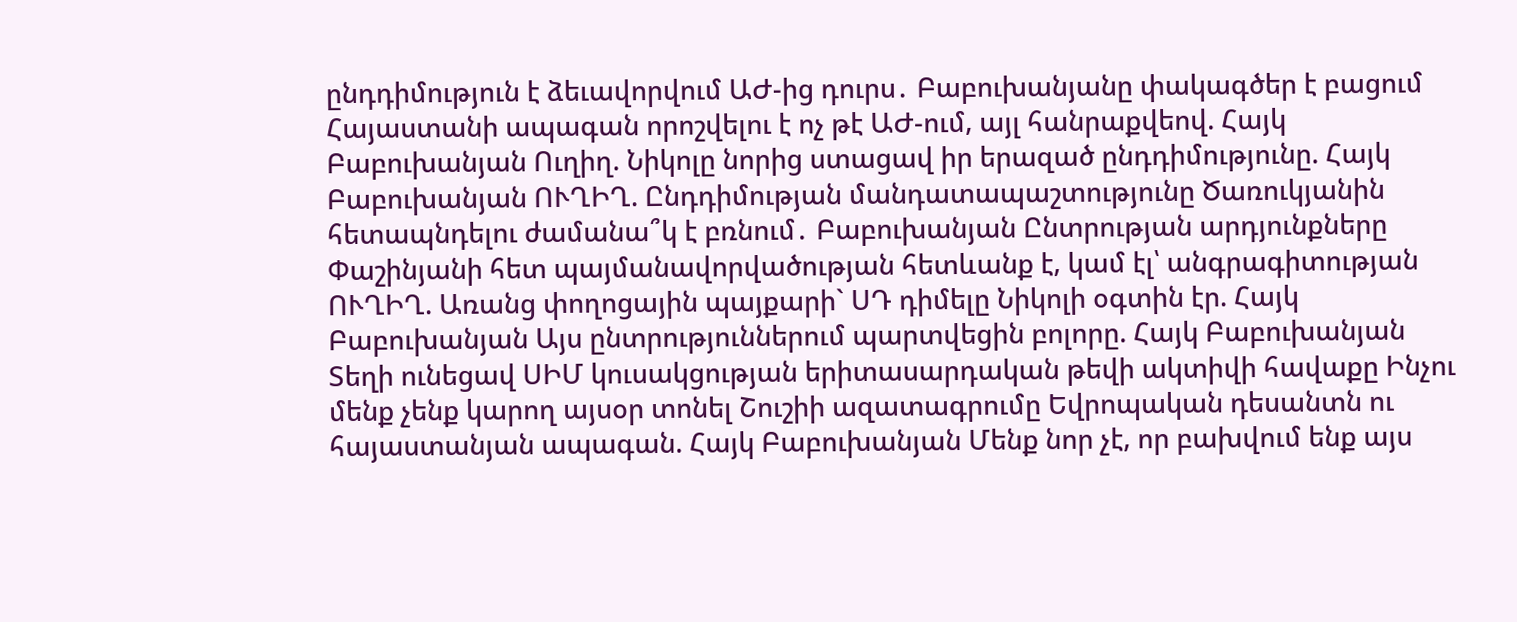ընդդիմություն է ձեւավորվում ԱԺ-ից դուրս․ Բաբուխանյանը փակագծեր է բացում Հայաստանի ապագան որոշվելու է ոչ թէ ԱԺ-ում, այլ հանրաքվեով. Հայկ Բաբուխանյան Ուղիղ. Նիկոլը նորից ստացավ իր երազած ընդդիմությունը. Հայկ Բաբուխանյան ՈՒՂԻՂ. Ընդդիմության մանդատապաշտությունը Ծառուկյանին հետապնդելու ժամանա՞կ է բռնում․ Բաբուխանյան Ընտրության արդյունքները Փաշինյանի հետ պայմանավորվածության հետևանք է, կամ էլ՝ անգրագիտության ՈՒՂԻՂ. Առանց փողոցային պայքարի` ՍԴ դիմելը Նիկոլի օգտին էր. Հայկ Բաբուխանյան Այս ընտրություններում պարտվեցին բոլորը. Հայկ Բաբուխանյան Տեղի ունեցավ ՍԻՄ կուսակցության երիտասարդական թեվի ակտիվի հավաքը Ինչու մենք չենք կարող այսօր տոնել Շուշիի ազատագրումը Եվրոպական դեսանտն ու հայաստանյան ապագան. Հայկ Բաբուխանյան Մենք նոր չէ, որ բախվում ենք այս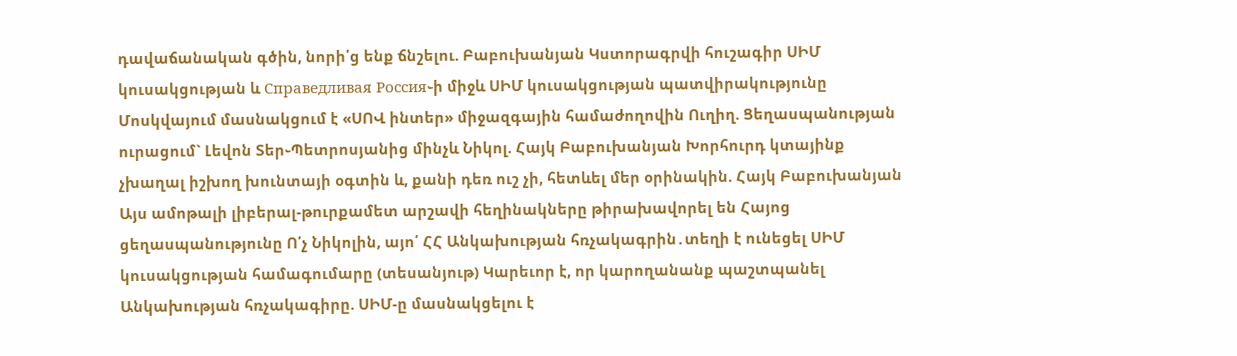դավաճանական գծին, նորի՛ց ենք ճնշելու. Բաբուխանյան Կստորագրվի հուշագիր ՍԻՄ կուսակցության և Справедливая Россия֊ի միջև ՍԻՄ կուսակցության պատվիրակությունը Մոսկվայում մասնակցում է «ՍՈՎ ինտեր» միջազգային համաժողովին Ուղիղ. Ցեղասպանության ուրացում` Լեվոն Տեր֊Պետրոսյանից մինչև Նիկոլ. Հայկ Բաբուխանյան Խորհուրդ կտայինք չխաղալ իշխող խունտայի օգտին և, քանի դեռ ուշ չի, հետևել մեր օրինակին. Հայկ Բաբուխանյան Այս ամոթալի լիբերալ-թուրքամետ արշավի հեղինակները թիրախավորել են Հայոց ցեղասպանությունը Ո՛չ Նիկոլին, այո՛ ՀՀ Անկախության հռչակագրին․տեղի է ունեցել ՍԻՄ կուսակցության համագումարը (տեսանյութ) Կարեւոր է, որ կարողանանք պաշտպանել Անկախության հռչակագիրը. ՍԻՄ-ը մասնակցելու է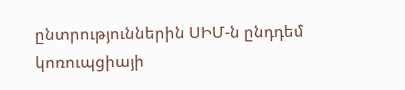ընտրություններին ՍԻՄ-ն ընդդեմ կոռուպցիայի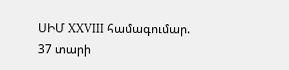ՍԻՄ XXVIII համագումար. 37 տարի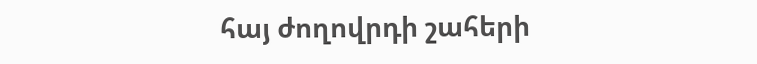հայ ժողովրդի շահերի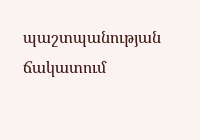պաշտպանության ճակատում